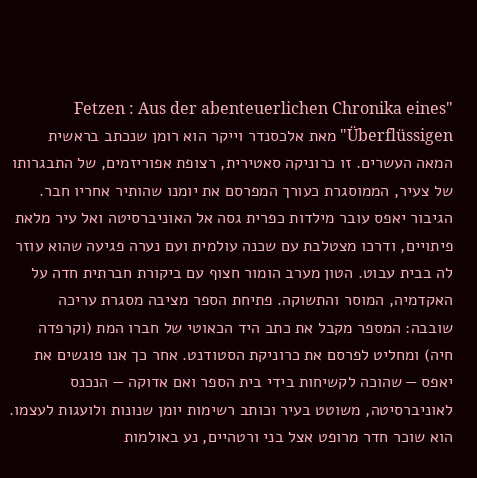"Fetzen : Aus der abenteuerlichen Chronika eines Überflüssigen" מאת אלכסנדר וייקר הוא רומן שנכתב בראשית המאה העשרים. זו כרוניקה סאטירית, רצופת אפוריזמים, של התבגרותו של צעיר, הממוסגרת כעורך המפרסם את יומנו שהותיר אחריו חבר. הגיבור יאפס עובר מילדות כפרית גסה אל האוניברסיטה ואל עיר מלאת פיתויים, ודרכו מצטלבת עם שכנה עולמית ועם נערה פגיעה שהוא עוזר לה בבית עבוט. הטון מערב הומור חצוף עם ביקורת חברתית חדה על האקדמיה, המוסר והתשוקה. פתיחת הספר מציבה מסגרת עריכה שובבה: המספר מקבל את כתב היד הכאוטי של חברו המת (וקרפדה חיה) ומחליט לפרסם את כרוניקת הסטודנט. אחר כך אנו פוגשים את יאפס — שהוכה לקשיחות בידי בית הספר ואם אדוקה — הנכנס לאוניברסיטה, משוטט בעיר וכותב רשימות יומן שנונות ולועגות לעצמו. הוא שוכר חדר מרופט אצל בני ורטהיים, נע באולמות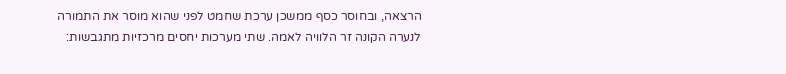הרצאה, ובחוסר כסף ממשכן ערכת שחמט לפני שהוא מוסר את התמורה לנערה הקונה זר הלוויה לאמה. שתי מערכות יחסים מרכזיות מתגבשות: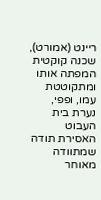ריינט (אמורט), שכנה קוקטית המפתה אותו ומתקוטטת עמו, ופפי, נערת בית העבוט האסירת תודה שמתוודה מאוחר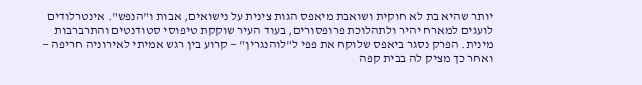יותר שהיא בת לא חוקית ושואבת מיאפס הגות צינית על נישואים, אבות ו"הנפש". אינטרלודים לועגים למארח יהיר ולתהלוכת פרופסורים, בעוד העיר שוקקת טיפוסי סטודנטים והתרברבות מינית. הפרק נסגר ביאפס שלוקח את פפי ל"לוהנגרין" — קרוע בין רגש אמיתי לאירוניה חריפה — ואחר כך מציק לה בבית קפה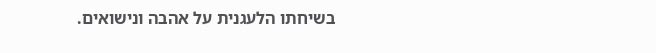בשיחתו הלעגנית על אהבה ונישואים.